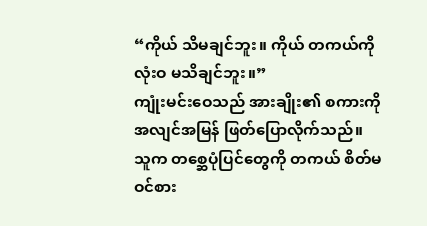“ကိုယ် သိမချင်ဘူး။ ကိုယ် တကယ်ကို လုံးဝ မသိချင်ဘူး။”
ကျုံးမင်းဝေသည် အားချိုး၏ စကားကို အလျင်အမြန် ဖြတ်ပြောလိုက်သည်။ သူက တစ္ဆေပုံပြင်တွေကို တကယ် စိတ်မဝင်စား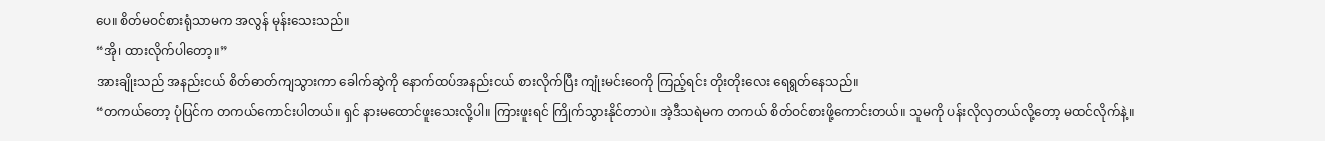ပေ။ စိတ်မဝင်စားရုံသာမက အလွန် မုန်းသေးသည်။
“အို၊ ထားလိုက်ပါတော့။”
အားချိုးသည် အနည်းငယ် စိတ်ဓာတ်ကျသွားကာ ခေါက်ဆွဲကို နောက်ထပ်အနည်းငယ် စားလိုက်ပြီး ကျုံးမင်းဝေကို ကြည့်ရင်း တိုးတိုးလေး ရေရွတ်နေသည်။
“တကယ်တော့ ပုံပြင်က တကယ်ကောင်းပါတယ်။ ရှင် နားမထောင်ဖူးသေးလို့ပါ။ ကြားဖူးရင် ကြိုက်သွားနိုင်တာပဲ။ အဲ့ဒီသရဲမက တကယ် စိတ်ဝင်စားဖို့ကောင်းတယ်။ သူမကို ပန်းလိုလှတယ်လို့တော့ မထင်လိုက်နဲ့။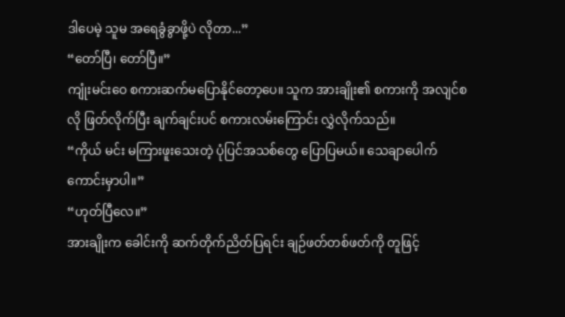ဒါပေမဲ့ သူမ အရေခွံခွာဖို့ပဲ လိုတာ...”
“တော်ပြီ၊ တော်ပြီ။”
ကျုံးမင်းဝေ စကားဆက်မပြောနိုင်တော့ပေ။ သူက အားချိုး၏ စကားကို အလျင်စလို ဖြတ်လိုက်ပြီး ချက်ချင်းပင် စကားလမ်းကြောင်း လွှဲလိုက်သည်။
“ကိုယ် မင်း မကြားဖူးသေးတဲ့ ပုံပြင်အသစ်တွေ ပြောပြမယ်။ သေချာပေါက် ကောင်းမှာပါ။”
“ဟုတ်ပြီလေ။”
အားချိုးက ခေါင်းကို ဆက်တိုက်ညိတ်ပြရင်း ချဉ်ဖတ်တစ်ဖတ်ကို တူဖြင့်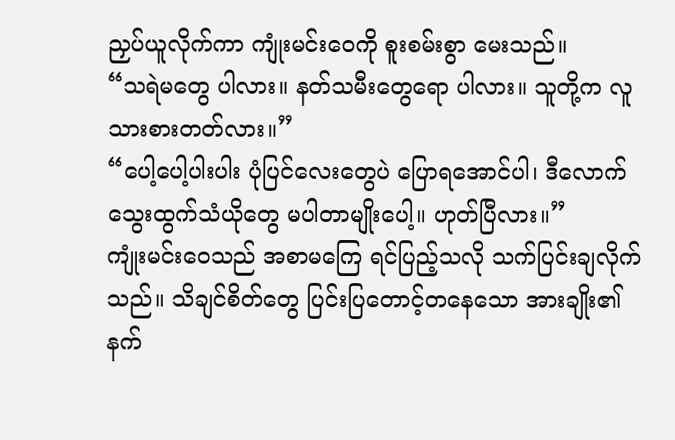ညှပ်ယူလိုက်ကာ ကျုံးမင်းဝေကို စူးစမ်းစွာ မေးသည်။
“သရဲမတွေ ပါလား။ နတ်သမီးတွေရော ပါလား။ သူတို့က လူသားစားတတ်လား။”
“ပေါ့ပေါ့ပါးပါး ပုံပြင်လေးတွေပဲ ပြောရအောင်ပါ၊ ဒီလောက် သွေးထွက်သံယိုတွေ မပါတာမျိုးပေါ့။ ဟုတ်ပြီလား။”
ကျုံးမင်းဝေသည် အစာမကြေ ရင်ပြည့်သလို သက်ပြင်းချလိုက်သည်။ သိချင်စိတ်တွေ ပြင်းပြတောင့်တနေသော အားချိုး၏ နက်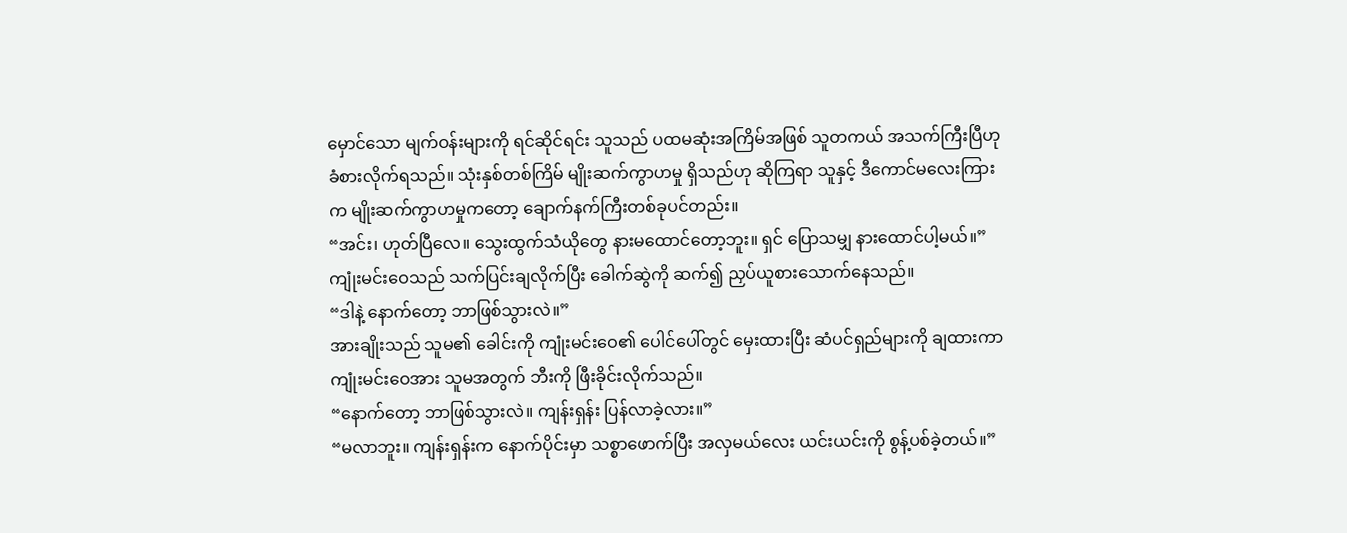မှောင်သော မျက်ဝန်းများကို ရင်ဆိုင်ရင်း သူသည် ပထမဆုံးအကြိမ်အဖြစ် သူတကယ် အသက်ကြီးပြီဟု ခံစားလိုက်ရသည်။ သုံးနှစ်တစ်ကြိမ် မျိုးဆက်ကွာဟမှု ရှိသည်ဟု ဆိုကြရာ သူနှင့် ဒီကောင်မလေးကြားက မျိုးဆက်ကွာဟမှုကတော့ ချောက်နက်ကြီးတစ်ခုပင်တည်း။
“အင်း၊ ဟုတ်ပြီလေ။ သွေးထွက်သံယိုတွေ နားမထောင်တော့ဘူး။ ရှင် ပြောသမျှ နားထောင်ပါ့မယ်။”
ကျုံးမင်းဝေသည် သက်ပြင်းချလိုက်ပြီး ခေါက်ဆွဲကို ဆက်၍ ညှပ်ယူစားသောက်နေသည်။
“ဒါနဲ့ နောက်တော့ ဘာဖြစ်သွားလဲ။”
အားချိုးသည် သူမ၏ ခေါင်းကို ကျုံးမင်းဝေ၏ ပေါင်ပေါ်တွင် မှေးထားပြီး ဆံပင်ရှည်များကို ချထားကာ ကျုံးမင်းဝေအား သူမအတွက် ဘီးကို ဖြီးခိုင်းလိုက်သည်။
“နောက်တော့ ဘာဖြစ်သွားလဲ။ ကျန်းရှန်း ပြန်လာခဲ့လား။”
“မလာဘူး။ ကျန်းရှန်းက နောက်ပိုင်းမှာ သစ္စာဖောက်ပြီး အလှမယ်လေး ယင်းယင်းကို စွန့်ပစ်ခဲ့တယ်။”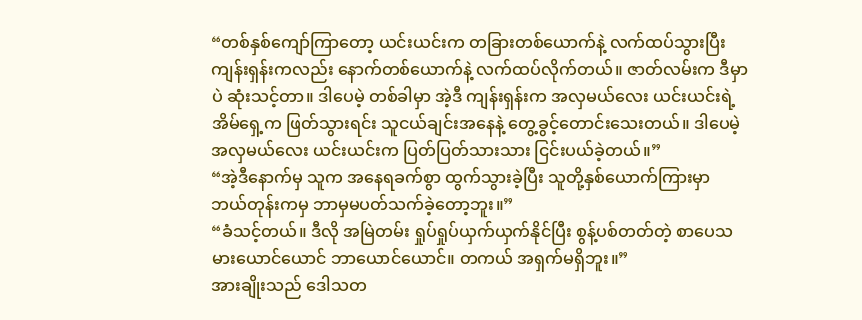“တစ်နှစ်ကျော်ကြာတော့ ယင်းယင်းက တခြားတစ်ယောက်နဲ့ လက်ထပ်သွားပြီး ကျန်းရှန်းကလည်း နောက်တစ်ယောက်နဲ့ လက်ထပ်လိုက်တယ်။ ဇာတ်လမ်းက ဒီမှာပဲ ဆုံးသင့်တာ။ ဒါပေမဲ့ တစ်ခါမှာ အဲ့ဒီ ကျန်းရှန်းက အလှမယ်လေး ယင်းယင်းရဲ့ အိမ်ရှေ့က ဖြတ်သွားရင်း သူငယ်ချင်းအနေနဲ့ တွေ့ခွင့်တောင်းသေးတယ်။ ဒါပေမဲ့ အလှမယ်လေး ယင်းယင်းက ပြတ်ပြတ်သားသား ငြင်းပယ်ခဲ့တယ်။”
“အဲ့ဒီနောက်မှ သူက အနေရခက်စွာ ထွက်သွားခဲ့ပြီး သူတို့နှစ်ယောက်ကြားမှာ ဘယ်တုန်းကမှ ဘာမှမပတ်သက်ခဲ့တော့ဘူး။”
“ခံသင့်တယ်။ ဒီလို အမြဲတမ်း ရှုပ်ရှုပ်ယှက်ယှက်နိုင်ပြီး စွန့်ပစ်တတ်တဲ့ စာပေသမားယောင်ယောင် ဘာယောင်ယောင်။ တကယ် အရှက်မရှိဘူး။”
အားချိုးသည် ဒေါသတ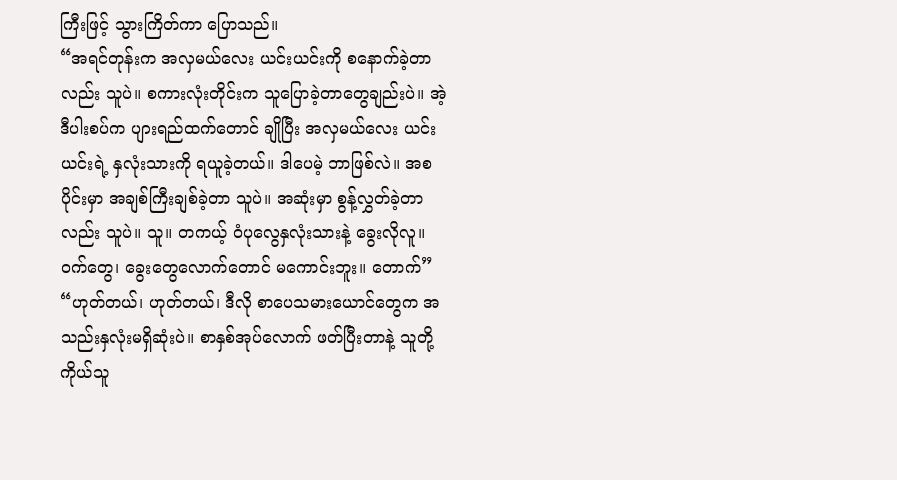ကြီးဖြင့် သွားကြိတ်ကာ ပြောသည်။
“အရင်တုန်းက အလှမယ်လေး ယင်းယင်းကို စနောက်ခဲ့တာလည်း သူပဲ။ စကားလုံးတိုင်းက သူပြောခဲ့တာတွေချည်းပဲ။ အဲ့ဒီပါးစပ်က ပျားရည်ထက်တောင် ချိုပြီး အလှမယ်လေး ယင်းယင်းရဲ့ နှလုံးသားကို ရယူခဲ့တယ်။ ဒါပေမဲ့ ဘာဖြစ်လဲ။ အစပိုင်းမှာ အချစ်ကြီးချစ်ခဲ့တာ သူပဲ။ အဆုံးမှာ စွန့်လွှတ်ခဲ့တာလည်း သူပဲ။ သူ။ တကယ့် ဝံပုလွေနှလုံးသားနဲ့ ခွေးလိုလူ။ ဝက်တွေ၊ ခွေးတွေလောက်တောင် မကောင်းဘူး။ တောက်”
“ဟုတ်တယ်၊ ဟုတ်တယ်၊ ဒီလို စာပေသမားယောင်တွေက အသည်းနှလုံးမရှိဆုံးပဲ။ စာနှစ်အုပ်လောက် ဖတ်ပြီးတာနဲ့ သူတို့ကိုယ်သူ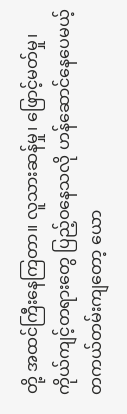တို့ အထင်ကြီးနေကြတာ။ လူသားဆန်မှု၊ ဖြောင့်မတ်မှု၊ ကိုယ်ကျင့်တရားတွေ ပြည့်ဝနေသလို ဟန်ဆောင်နေပေမယ့် တကယ်တမ်းကျတော့ ယော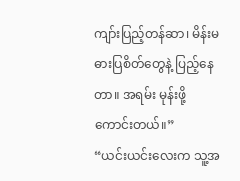ကျာ်းပြည့်တန်ဆာ၊ မိန်းမဓားပြစိတ်တွေနဲ့ ပြည့်နေတာ။ အရမ်း မုန်းဖို့ကောင်းတယ်။”
“ယင်းယင်းလေးက သူ့အ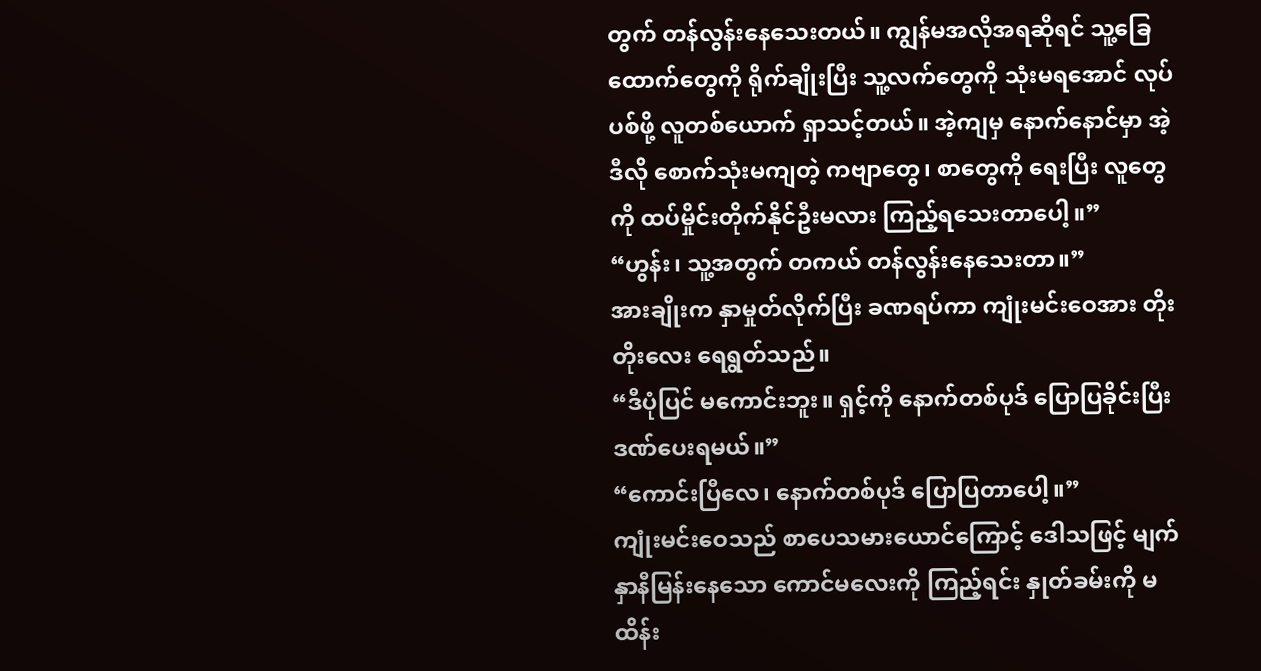တွက် တန်လွန်းနေသေးတယ်။ ကျွန်မအလိုအရဆိုရင် သူ့ခြေထောက်တွေကို ရိုက်ချိုးပြီး သူ့လက်တွေကို သုံးမရအောင် လုပ်ပစ်ဖို့ လူတစ်ယောက် ရှာသင့်တယ်။ အဲ့ကျမှ နောက်နောင်မှာ အဲ့ဒီလို စောက်သုံးမကျတဲ့ ကဗျာတွေ၊ စာတွေကို ရေးပြီး လူတွေကို ထပ်မှိုင်းတိုက်နိုင်ဦးမလား ကြည့်ရသေးတာပေါ့။”
“ဟွန်း၊ သူ့အတွက် တကယ် တန်လွန်းနေသေးတာ။”
အားချိုးက နှာမှုတ်လိုက်ပြီး ခဏရပ်ကာ ကျုံးမင်းဝေအား တိုးတိုးလေး ရေရွတ်သည်။
“ဒီပုံပြင် မကောင်းဘူး။ ရှင့်ကို နောက်တစ်ပုဒ် ပြောပြခိုင်းပြီး ဒဏ်ပေးရမယ်။”
“ကောင်းပြီလေ၊ နောက်တစ်ပုဒ် ပြောပြတာပေါ့။”
ကျုံးမင်းဝေသည် စာပေသမားယောင်ကြောင့် ဒေါသဖြင့် မျက်နှာနီမြန်းနေသော ကောင်မလေးကို ကြည့်ရင်း နှုတ်ခမ်းကို မထိန်း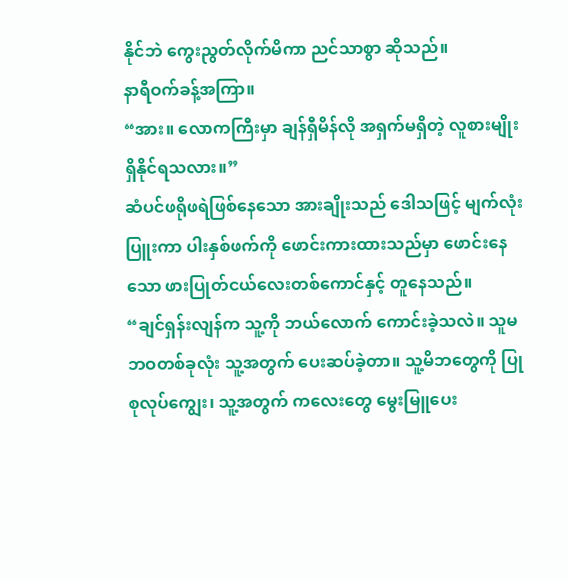နိုင်ဘဲ ကွေးညွတ်လိုက်မိကာ ညင်သာစွာ ဆိုသည်။
နာရီဝက်ခန့်အကြာ။
“အား။ လောကကြီးမှာ ချန်ရှီမိန်လို အရှက်မရှိတဲ့ လူစားမျိုး ရှိနိုင်ရသလား။”
ဆံပင်ဖရိုဖရဲဖြစ်နေသော အားချိုးသည် ဒေါသဖြင့် မျက်လုံးပြူးကာ ပါးနှစ်ဖက်ကို ဖောင်းကားထားသည်မှာ ဖောင်းနေသော ဖားပြုတ်ငယ်လေးတစ်ကောင်နှင့် တူနေသည်။
“ချင်ရှန်းလျန်က သူ့ကို ဘယ်လောက် ကောင်းခဲ့သလဲ။ သူမ ဘဝတစ်ခုလုံး သူ့အတွက် ပေးဆပ်ခဲ့တာ။ သူ့မိဘတွေကို ပြုစုလုပ်ကျွေး၊ သူ့အတွက် ကလေးတွေ မွေးမြူပေး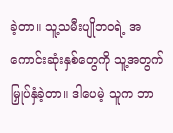ခဲ့တာ။ သူ့သမီးပျိုဘဝရဲ့ အကောင်းဆုံးနှစ်တွေကို သူ့အတွက် မြှုပ်နှံခဲ့တာ။ ဒါပေမဲ့ သူက ဘာ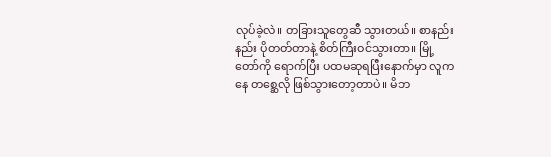လုပ်ခဲ့လဲ။ တခြားသူတွေဆီ သွားတယ်။ စာနည်းနည်း ပိုတတ်တာနဲ့ စိတ်ကြီးဝင်သွားတာ။ မြို့တော်ကို ရောက်ပြီး ပထမဆုရပြီးနောက်မှာ လူကနေ တစ္ဆေလို ဖြစ်သွားတော့တာပဲ။ မိဘ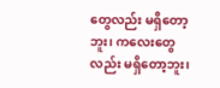တွေလည်း မရှိတော့ဘူး၊ ကလေးတွေလည်း မရှိတော့ဘူး၊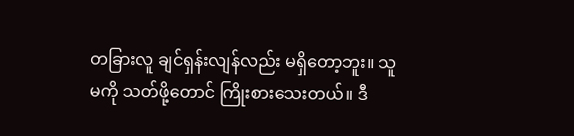တခြားလူ ချင်ရှန်းလျန်လည်း မရှိတော့ဘူး။ သူမကို သတ်ဖို့တောင် ကြိုးစားသေးတယ်။ ဒီ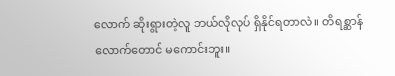လောက် ဆိုးရွားတဲ့လူ ဘယ်လိုလုပ် ရှိနိုင်ရတာလဲ။ တိရစ္ဆာန်လောက်တောင် မကောင်းဘူး။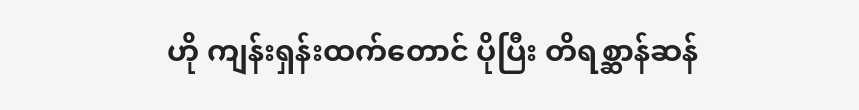ဟို ကျန်းရှန်းထက်တောင် ပိုပြီး တိရစ္ဆာန်ဆန်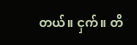တယ်။ ငှက်။ တိ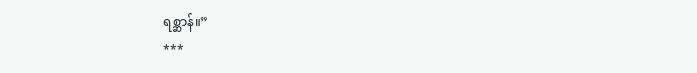ရစ္ဆာန်။”
***